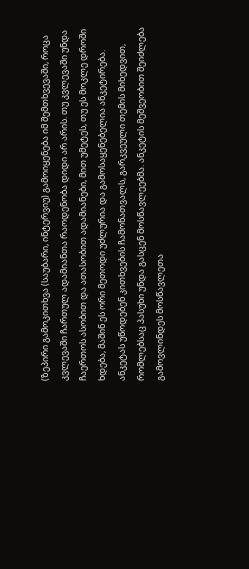(ზეპირი გამოკითხვა (საუბარი, ინტერვიუ) გამოიყენება იმ შემთხვევაში, როცა კვლევაში ჩართულ ადამიანთა რაოდენობა დიდი არ არის. თუ კვლევაში უნდა ჩაერთოს ასობით და ათასობით ადამიანები, მით უმეტეს, თუ ეს მოკლე დროში ხდება, მაშინ ეს ორი მეთოდი უძლურია და გამოსაყენებელია ანკეტირება. ანკეტას უწოდებენ კითხვების ჩამონათვალს, გარკვეული თემის მიხედვით, რომლებსაც პასუხი უნდა გასცენ მოსწავლეებმა. ანკეტის მეშვეობით შეიძლება გამოვლინდეს მოსწავლეთა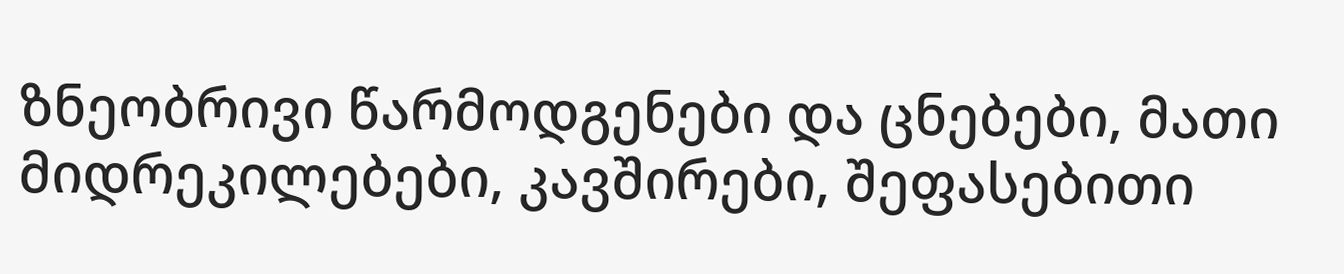ზნეობრივი წარმოდგენები და ცნებები, მათი მიდრეკილებები, კავშირები, შეფასებითი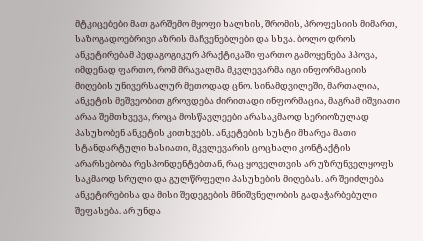მტკიცებები მათ გარშემო მყოფი ხალხის, შრომის, პროფესიის მიმართ, საზოგადოებრივი აზრის მაჩვენებლები და სხვა. ბოლო დროს ანკეტირებამ პედაგოგიკურ პრაქტიკაში ფართო გამოყენება ჰპოვა, იმდენად ფართო, რომ მრავალმა მკვლევარმა იგი ინფორმაციის მიღების უნივერსალურ მეთოდად ცნო. სინამდვილეში, მართალია, ანკეტის მეშვეობით გროვდება ძირითადი ინფორმაცია, მაგრამ იშვიათი არაა შემთხვევა, როცა მოსწავლეები არასაკმაოდ სერიოზულად პასუხობენ ანკეტის კითხვებს. ანკეტების სუსტი მხარეა მათი სტანდარტული ხასიათი, მკვლევარის ცოცხალი კონტაქტის არარსებობა რესპონდენტებთან, რაც ყოველთვის არ უზრუნველყოფს საკმაოდ სრული და გულწრფელი პასუხების მიღებას. არ შეიძლება ანკეტირებისა და მისი შედეგების მნიშვნელობის გადაჭარბებული შეფასება. არ უნდა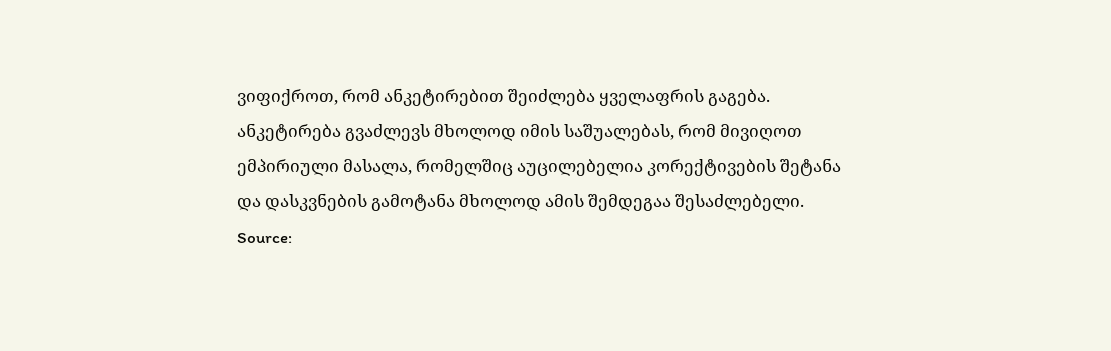ვიფიქროთ, რომ ანკეტირებით შეიძლება ყველაფრის გაგება. ანკეტირება გვაძლევს მხოლოდ იმის საშუალებას, რომ მივიღოთ ემპირიული მასალა, რომელშიც აუცილებელია კორექტივების შეტანა და დასკვნების გამოტანა მხოლოდ ამის შემდეგაა შესაძლებელი.
Source: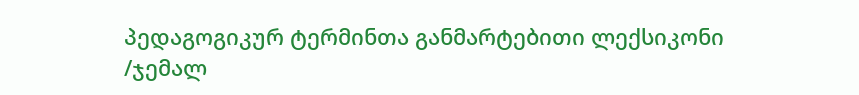პედაგოგიკურ ტერმინთა განმარტებითი ლექსიკონი /ჯემალ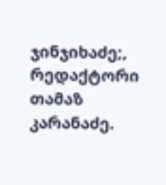ჯინჯიხაძე;, რედაქტორი თამაზ კარანაძე.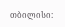თბილისი: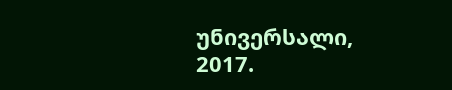უნივერსალი, 2017.